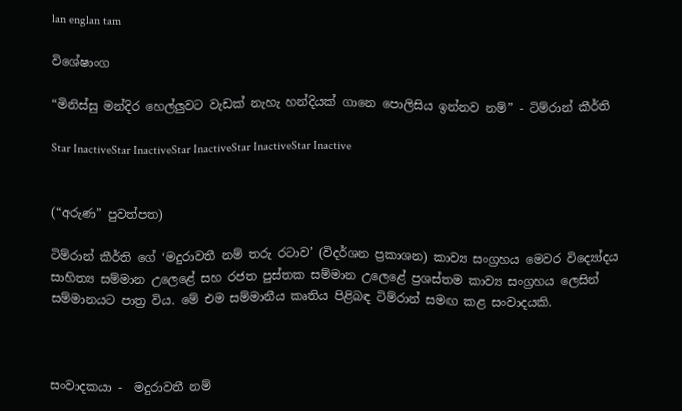lan englan tam

විශේෂාංග

“මිනිස්සු මන්දිර හෙල්ලුවට වැඩක් නැහැ හන්දියක් ගානෙ පොලිසිය ඉන්නව නම්” - ටිම්රාන් කීර්ති

Star InactiveStar InactiveStar InactiveStar InactiveStar Inactive


(“අරුණ” පුවත්පත)

ටිම්රාන් කීර්ති ගේ ‘මදුරාවතී නම් තරු රටාව’ (විදර්ශන ප්‍රකාශන) කාව්‍ය සංග්‍රහය මෙවර විද්‍යෝදය සාහිත්‍ය සම්මාන උලෙළේ සහ රජත පුස්තක සම්මාන උලෙළේ ප්‍රශස්තම කාව්‍ය සංග්‍රහය ලෙසින් සම්මානයට පාත්‍ර විය. මේ එම සම්මානීය කෘතිය පිළිබඳ ටිම්රාන් සමඟ කළ සංවාදයකි.



සංවාදකයා -  මදුරාවතී නම්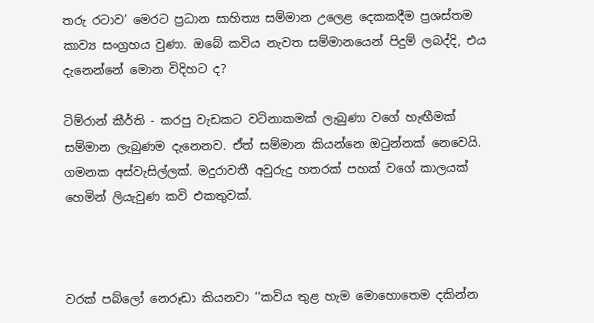තරු රටාව’ මෙරට ප්‍රධාන සාහිත්‍ය සම්මාන උලෙළ දෙකකදීම ප්‍රශස්තම කාව්‍ය සංග්‍රහය වුණා. ඔබේ කවිය නැවත සම්මානයෙන් පිදුම් ලබද්දි, එය දැනෙන්නේ මොන විදිහට ද?

ටිම්රාන් කීර්ති - කරපු වැඩකට වටිනාකමක් ලැබුණා වගේ හැඟීමක් සම්මාන ලැබුණම දැනෙනව. ඒත් සම්මාන කියන්නෙ ඔටුන්නක් නෙවෙයි. ගමනක අස්වැසිල්ලක්. මදුරාවතී අවුරුදු හතරක් පහක් වගේ කාලයක් හෙමින් ලියැවුණ කවි එකතුවක්.



වරක් පබ්ලෝ නෙරූඩා කියනවා ‘‘කවිය තුළ හැම මොහොතෙම දකින්න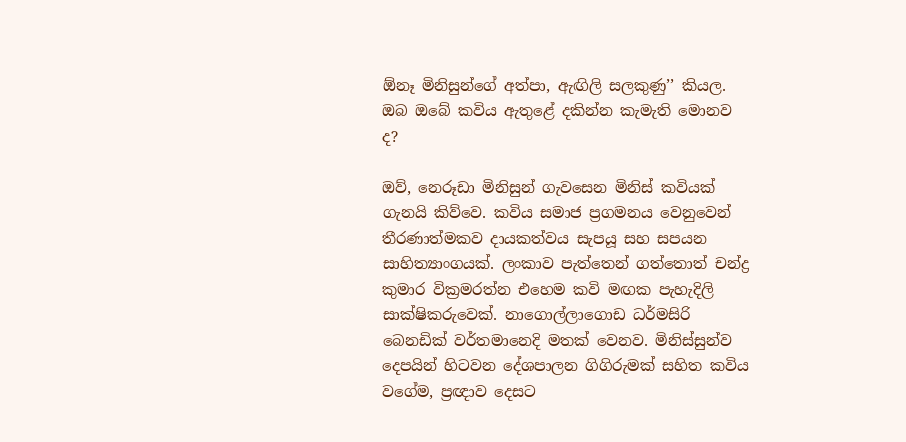ඕනෑ මිනිසුන්ගේ අත්පා, ඇඟිලි සලකුණු’’ කියල. ඔබ ඔබේ කවිය ඇතුළේ දකින්න කැමැති මොනව ද?

ඔව්, නෙරූඩා මිනිසුන් ගැවසෙන මිනිස් කවියක් ගැනයි කිව්වෙ. කවිය සමාජ ප්‍රගමනය වෙනුවෙන් තීරණාත්මකව දායකත්වය සැපයූ සහ සපයන සාහිත්‍යාංගයක්. ලංකාව පැත්තෙන් ගත්තොත් චන්ද්‍ර කුමාර වික්‍රමරත්න එහෙම කවි මඟක පැහැදිලි සාක්ෂිකරුවෙක්. නාගොල්ලාගොඩ ධර්මසිරි බෙනඩික් වර්තමානෙදි මතක් වෙනව. මිනිස්සුන්ව දෙපයින් හිටවන දේශපාලන ගිගිරුමක් සහිත කවිය වගේම, ප්‍රඥාව දෙසට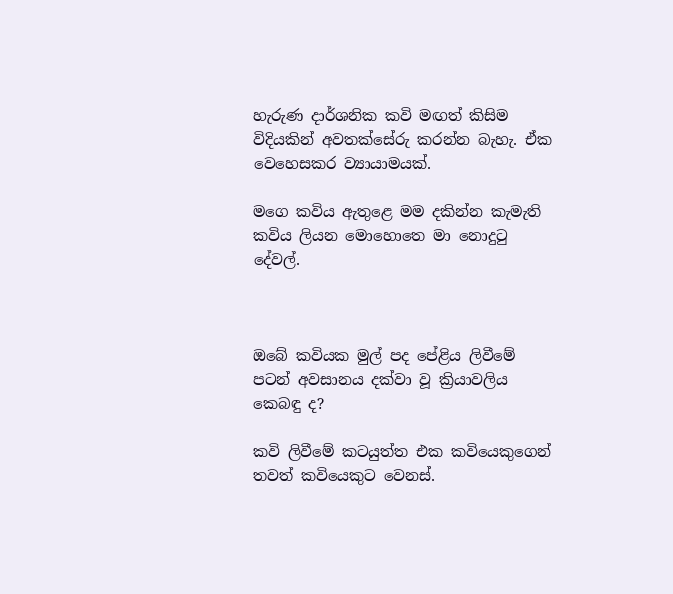හැරුණ දාර්ශනික කවි මඟත් කිසිම විදියකින් අවතක්සේරු කරන්න බැහැ. ඒක වෙහෙසකර ව්‍යායාමයක්.

මගෙ කවිය ඇතුළෙ මම දකින්න කැමැති කවිය ලියන මොහොතෙ මා නොදුටු දේවල්.



ඔබේ කවියක මුල් පද පේළිය ලිවීමේ පටන් අවසානය දක්වා වූ ක්‍රියාවලිය කෙබඳු ද?

කවි ලිවීමේ කටයුත්ත එක කවියෙකුගෙන් තවත් කවියෙකුට වෙනස්.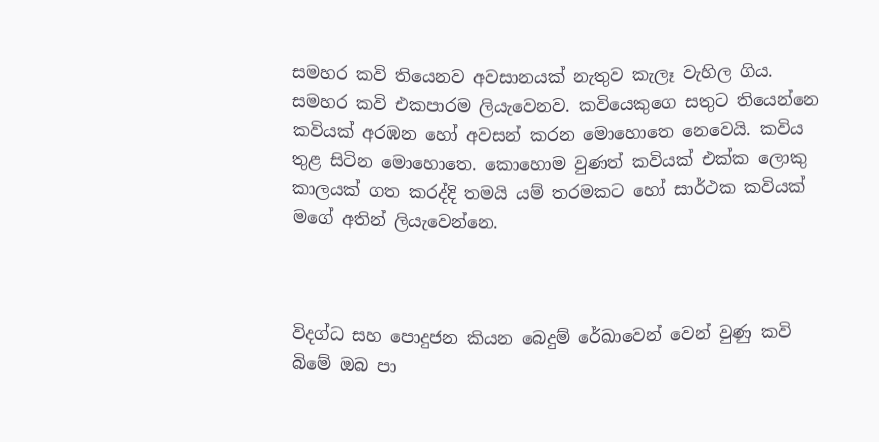සමහර කවි තියෙනව අවසානයක් නැතුව කැලෑ වැහිල ගිය. සමහර කවි එකපාරම ලියැවෙනව. කවියෙකුගෙ සතුට තියෙන්නෙ කවියක් අරඹන හෝ අවසන් කරන මොහොතෙ නෙවෙයි. කවිය තුළ සිටින මොහොතෙ. කොහොම වුණත් කවියක් එක්ක ලොකු කාලයක් ගත කරද්දි තමයි යම් තරමකට හෝ සාර්ථක කවියක් මගේ අතින් ලියැවෙන්නෙ.



විදග්ධ සහ පොදුජන කියන බෙදුම් රේඛාවෙන් වෙන් වුණු කවි බිමේ ඔබ පා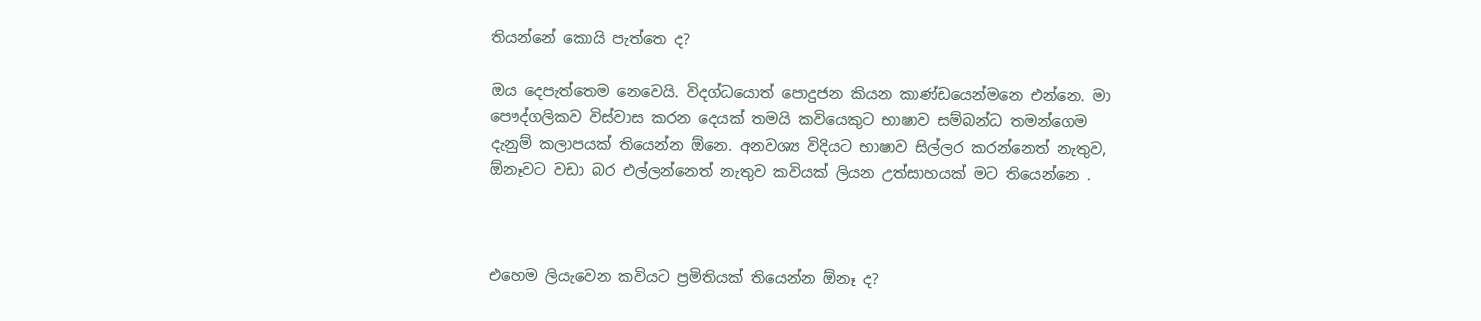තියන්නේ කොයි පැත්තෙ ද?

ඔය දෙපැත්තෙම නෙවෙයි. විදග්ධයොත් පොදුජන කියන කාණ්ඩයෙන්මනෙ එන්නෙ. මා පෞද්ගලිකව විස්වාස කරන දෙයක් තමයි කවියෙකුට භාෂාව සම්බන්ධ තමන්ගෙම දැනුම් කලාපයක් තියෙන්න ඕනෙ. අනවශ්‍ය විදියට භාෂාව සිල්ලර කරන්නෙත් නැතුව, ඕනෑවට වඩා බර එල්ලන්නෙත් නැතුව කවියක් ලියන උත්සාහයක් මට තියෙන්නෙ .



එහෙම ‍ලියැවෙන කවියට ප්‍රමිතියක් තියෙන්න ඕනෑ ද?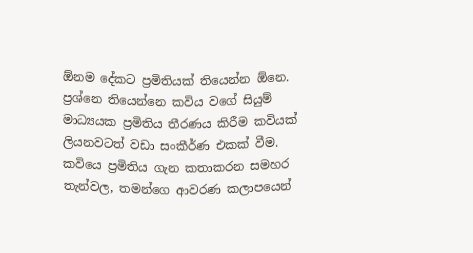ඕනම දේකට ප්‍රමිතියක් තියෙන්න ඕනෙ. ප්‍රශ්නෙ තියෙන්නෙ කවිය වගේ සියුම් මාධ්‍යයක ප්‍රමිතිය තීරණය කිරීම කවියක් ලියනවටත් වඩා සංකීර්ණ එකක් වීම. කවියෙ ප්‍රමිතිය ගැන කතාකරන සමහර තැන්වල, තමන්ගෙ ආවරණ කලාපයෙන්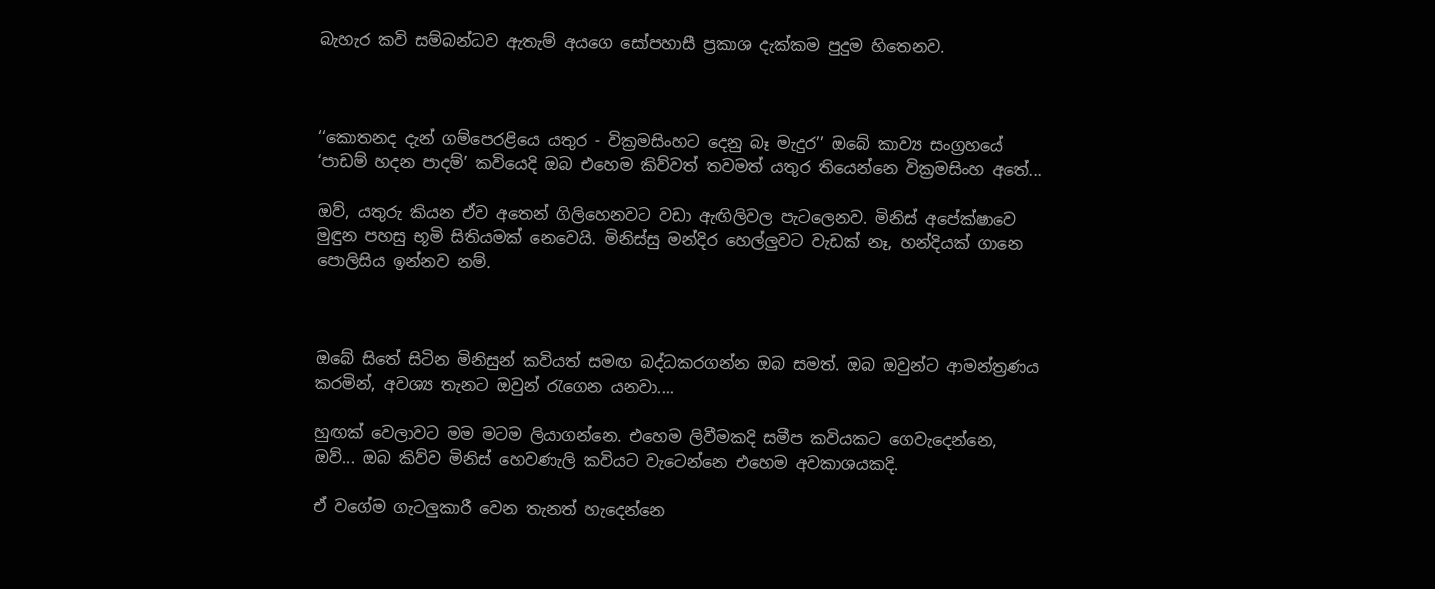බැහැර කවි සම්බන්ධව ඇතැම් අයගෙ සෝපහාසී ප්‍රකාශ දැක්කම පුදුම හිතෙනව.



‘‘කොතනද දැන් ගම්පෙරළියෙ යතුර - වික්‍රමසිංහට දෙනු බෑ මැදුර’’ ඔබේ කාව්‍ය සංග්‍රහයේ ‘පාඩම් හදන පාදම්’ කවියෙදි ඔබ එහෙම කිව්වත් තවමත් යතුර තියෙන්නෙ වික්‍රමසිංහ අතේ...

ඔව්, යතුරු කියන ඒව අතෙන් ගිලිහෙනවට වඩා ඇඟිලිවල පැටලෙනව. මිනිස් අපේක්ෂාවෙ මුඳුන පහසු භූමි සිතියමක් නෙවෙයි. මිනිස්සු මන්දිර හෙල්ලුවට වැඩක් නෑ, හන්දියක් ගානෙ පොලිසිය ඉන්නව නම්.



ඔබේ සිතේ සිටින මිනිසුන් කවියත් සමඟ බද්ධකරගන්න ඔබ සමත්. ඔබ ඔවුන්ට ආමන්ත්‍රණය කරමින්, අවශ්‍ය තැනට ඔවුන් රැගෙන යනවා....

හුඟක් වෙලාවට මම මටම ලියාගන්නෙ. එහෙම ලිවීමකදි සමීප කවියකට ගෙවැදෙන්නෙ, ඔව්... ඔබ කිව්ව මිනිස් හෙවණැලි කවියට වැටෙන්නෙ එහෙම අවකාශයකදි.

ඒ වගේම ගැටලුකාරී වෙන තැනත් හැදෙන්නෙ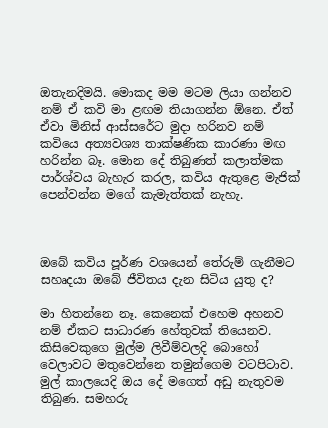ඔතැනදිමයි. මොකද මම මටම ලියා ගන්නව නම් ඒ කවි මා ළඟම තියාගන්න ඕනෙ. ඒත් ඒවා මිනිස් ආස්සරේට මුදා හරිනව නම් කවියෙ අත්‍යවශ්‍ය තාක්ෂණික කාරණා මඟ හරින්න බෑ. මොන දේ තිබුණත් කලාත්මක පාර්ශ්වය බැහැර කරල, කවිය ඇතුළෙ මැජික් පෙන්වන්න මගේ කැමැත්තක් නැහැ.



ඔබේ කවිය පූර්ණ වශයෙන් තේරුම් ගැනීමට සහෘදයා ඔබේ ජීවිතය දැන සිටිය යුතු ද?

මා හිතන්නෙ නෑ. කෙනෙක් එහෙම අහනව නම් ඒකට සාධාරණ හේතුවක් තියෙනව. කිසිවෙකුගෙ මුල්ම ලිවීම්වලදි බොහෝ වෙලාවට මතුවෙන්නෙ තමුන්ගෙම වටපිටාව. මුල් කාලයෙදි ඔය දේ මගෙත් අඩු නැතුවම තිබුණ. සමහරු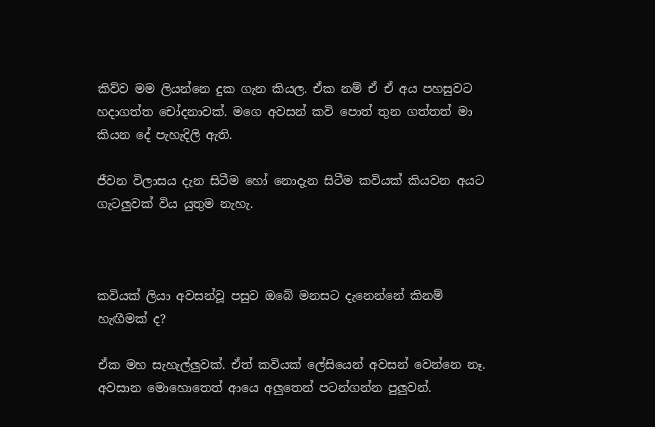කිව්ව මම ලියන්නෙ දුක ගැන කියල. ඒක නම් ඒ ඒ අය පහසුවට හදාගත්ත චෝදනාවක්. මගෙ අවසන් කවි පොත් තුන ගත්තත් මා කියන දේ පැහැදිලි ඇති.

ජීවන විලාසය දැන සිටීම හෝ නොදැන සිටීම කවියක් කියවන අයට ගැටලුවක් විය යුතුම නැහැ.



කවියක් ලියා අවසන්වූ පසුව ඔබේ මනසට දැනෙන්නේ කිනම් හැඟීමක් ද?

ඒක මහ සැහැල්ලුවක්. ඒත් කවියක් ලේසියෙන් අවසන් වෙන්නෙ නෑ. අවසාන මොහොතෙත් ආයෙ අලුතෙන් පටන්ගන්න පුලුවන්.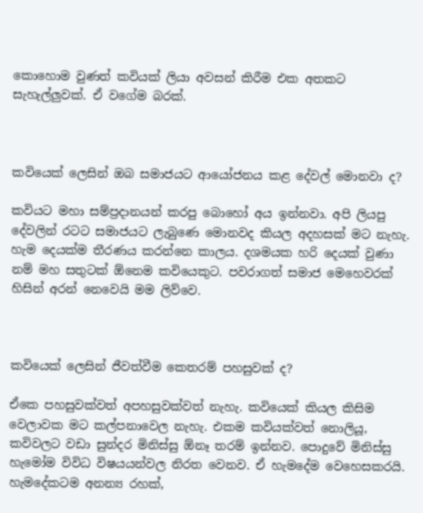කොහොම වුණත් කවියක් ලියා අවසන් කිරීම එක අතකට සැහැල්ලුවක්. ඒ වගේම බරක්.



කවියෙක් ලෙසින් ඔබ සමාජයට ආයෝජනය කළ දේවල් මොනවා ද?

කවියට මහා සම්ප්‍රදානයන් කරපු බොහෝ අය ඉන්නවා. අපි ලියපු දේවලින් රටට සමාජයට ලැබුණෙ මොනවද කියල අදහසක් මට නැහැ. හැම දෙයක්ම තීරණය කරන්නෙ කාලය. දශමයක හරි දෙයක් වුණා නම් මහ සතුටක් ඕනෙම කවියෙකුට. පවරාගත් සමාජ මෙහෙවරක් හිසින් අරන් නෙවෙයි මම ලිව්වෙ.



කවියෙක් ලෙසින් ජීවත්වීම කෙතරම් පහසුවක් ද?

ඒකෙ පහසුවක්වත් අපහසුවක්වත් නැහැ. කවියෙක් කියල කිසිම වෙලාවක මට කල්පනාවෙල නැහැ. එකම කවියක්වත් නොලියූ, කවිවලට වඩා සුන්දර මිනිස්සු ඕනෑ තරම් ඉන්නව. පොදුවේ මිනිස්සු හැමෝම විවිධ විෂයයන්වල නිරත වෙනව. ඒ හැමදේම වෙහෙසකරයි. හැමදේකටම අනන්‍ය රහක්,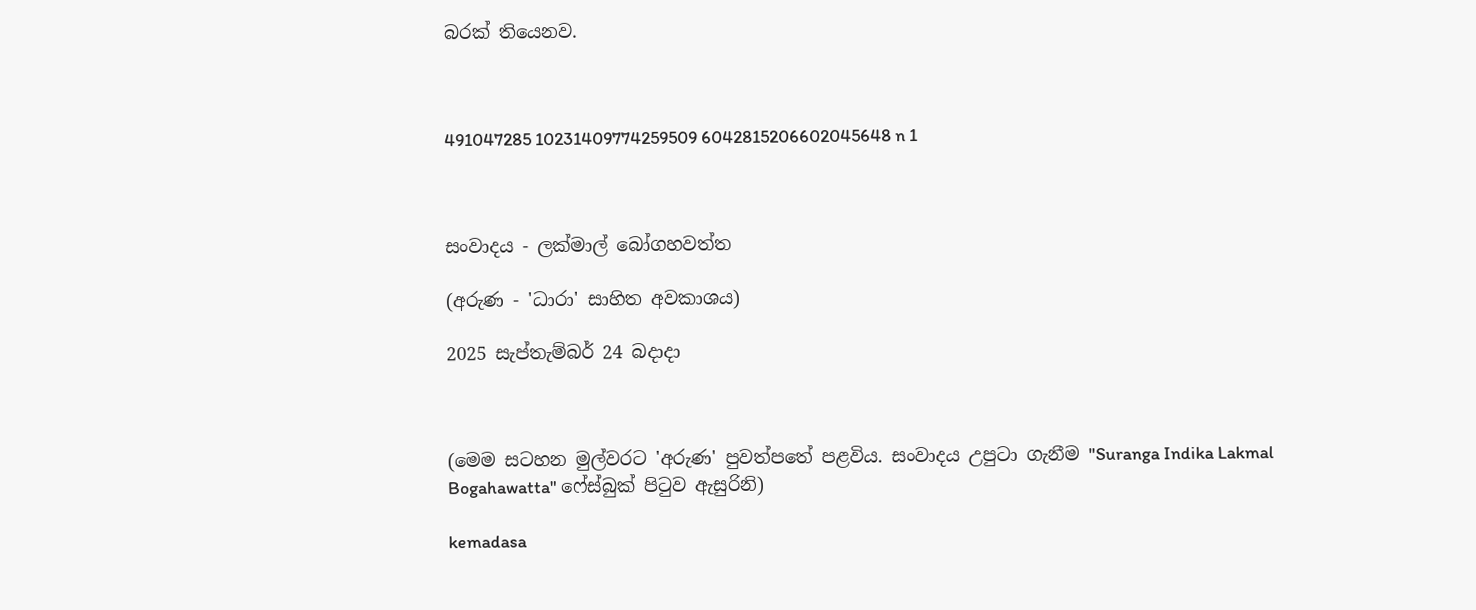බරක් තියෙනව.



491047285 10231409774259509 6042815206602045648 n 1



සංවාදය - ලක්මාල් බෝගහවත්ත

(අරුණ - 'ධාරා' සාහිත අවකාශය)

2025 සැප්තැම්බර් 24 බදාදා



(මෙම සටහන මුල්වරට 'අරුණ' පුවත්පතේ පළවිය. සංවාදය උපුටා ගැනීම "Suranga Indika Lakmal Bogahawatta" ෆේස්බුක් පිටුව ඇසුරිනි)

kemadasa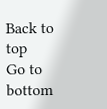Back to top
Go to bottom